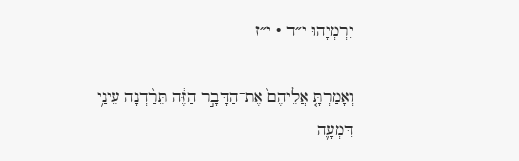יִרְמְיָהוּ י״ד · י״ז

וְאָמַרְתָּ֤ אֲלֵיהֶם֙ אֶת־הַדָּבָ֣ר הַזֶּ֔ה תֵּרַ֨דְנָה עֵינַ֥י דִּמְעָ֛ה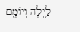לַ֥יְלָה וְיוֹמָ֖ם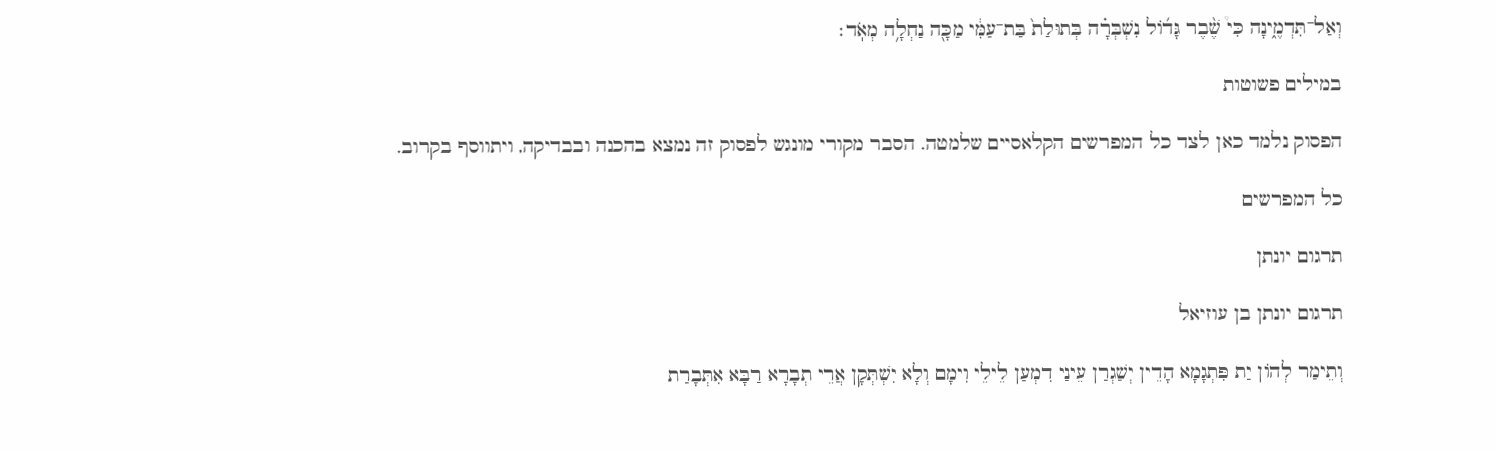וְאַל־תִּדְמֶ֑ינָה כִּי֩ שֶׁ֨בֶר גָּד֜וֹל נִשְׁבְּרָ֗ה בְּתוּלַת֙ בַּת־עַמִּ֔י מַכָּ֖ה נַחְלָ֥ה מְאֹֽד׃

במילים פשוטות

הפסוק נלמד כאן לצד כל המפרשים הקלאסיים שלמטה. הסבר מקורי מונגש לפסוק זה נמצא בהכנה ובבדיקה, ויתווסף בקרוב.

כל המפרשים

תרגום יונתן

תרגום יונתן בן עוזיאל

וְתֵימַר לְהוֹן יַת פִּתְגָמָא הָדֵין יְשַׁגְרַן עֵינַי דִמְעַן לֵילֵי וִימָם וְלָא יִשְׁתְּקָן אֲרֵי תְבָרָא רַבָּא אִתְּבָרַת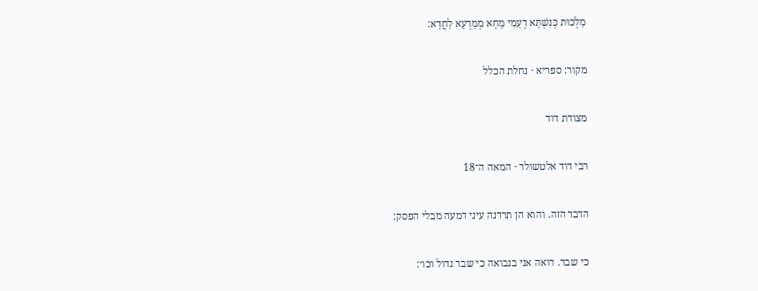מַלְכוּת כְּנִשְׁתָּא דְעַמִי מָחָא מְמַרְעָא לַחֲדָא:

מקור: ספריא · נחלת הכלל

מצודת דוד

רבי דוד אלטשולר · המאה ה־18

הדבר הזה. והוא הן תרדנה עיני דמעה מבלי הפסק:

כי שבר. רואה אני בנבואה כי שבר גדול וכו׳: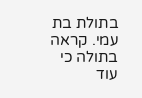בתולת בת עמי. קראה בתולה כי עוד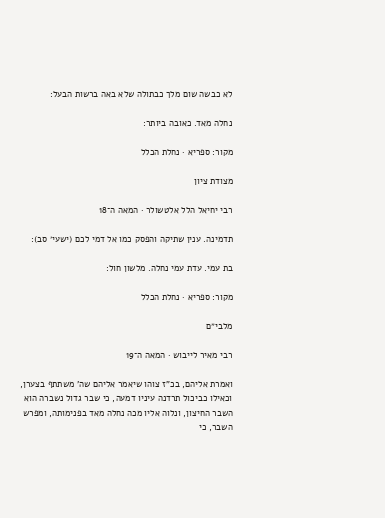לא כבשה שום מלך כבתולה שלא באה ברשות הבעל:

נחלה מאד. כאובה ביותר:

מקור: ספריא · נחלת הכלל

מצודת ציון

רבי יחיאל הלל אלטשולר · המאה ה־18

תדמינה. ענין שתיקה והפסק כמו אל דמי לכם (ישעי׳ סב):

בת עמי. עדת עמי נחלה. מלשון חול:

מקור: ספריא · נחלת הכלל

מלבי״ם

רבי מאיר לייבוש · המאה ה־19

ואמרת אליהם, בכ"ז צוהו שיאמר אליהם שה' משתתף בצערן, וכאילו כביכול תרדנה עיניו דמעה, כי שבר גדול נשברה הוא השבר החיצון, ונלוה אליו מכה נחלה מאד בפנימותה, ומפרש השבר, כי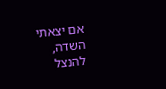אם יצאתי השדה, להנצל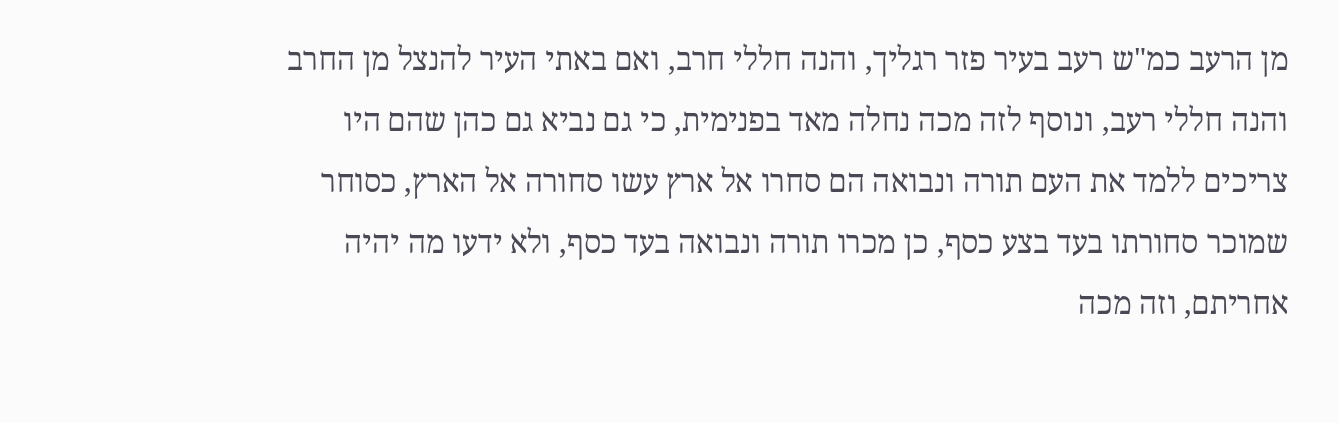מן הרעב כמ"ש רעב בעיר פזר רגליך, והנה חללי חרב, ואם באתי העיר להנצל מן החרב והנה חללי רעב, ונוסף לזה מכה נחלה מאד בפנימית, כי גם נביא גם כהן שהם היו צריכים ללמד את העם תורה ונבואה הם סחרו אל ארץ עשו סחורה אל הארץ, כסוחר שמוכר סחורתו בעד בצע כסף, כן מכרו תורה ונבואה בעד כסף, ולא ידעו מה יהיה אחריתם, וזה מכה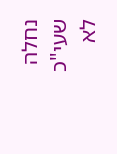נחלה שעי"כ לא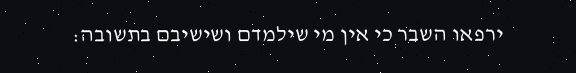ירפאו השבר כי אין מי שילמדם ושישיבם בתשובה: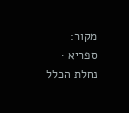מקור: ספריא · נחלת הכלל